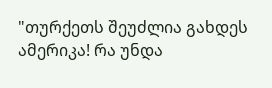"თურქეთს შეუძლია გახდეს ამერიკა! რა უნდა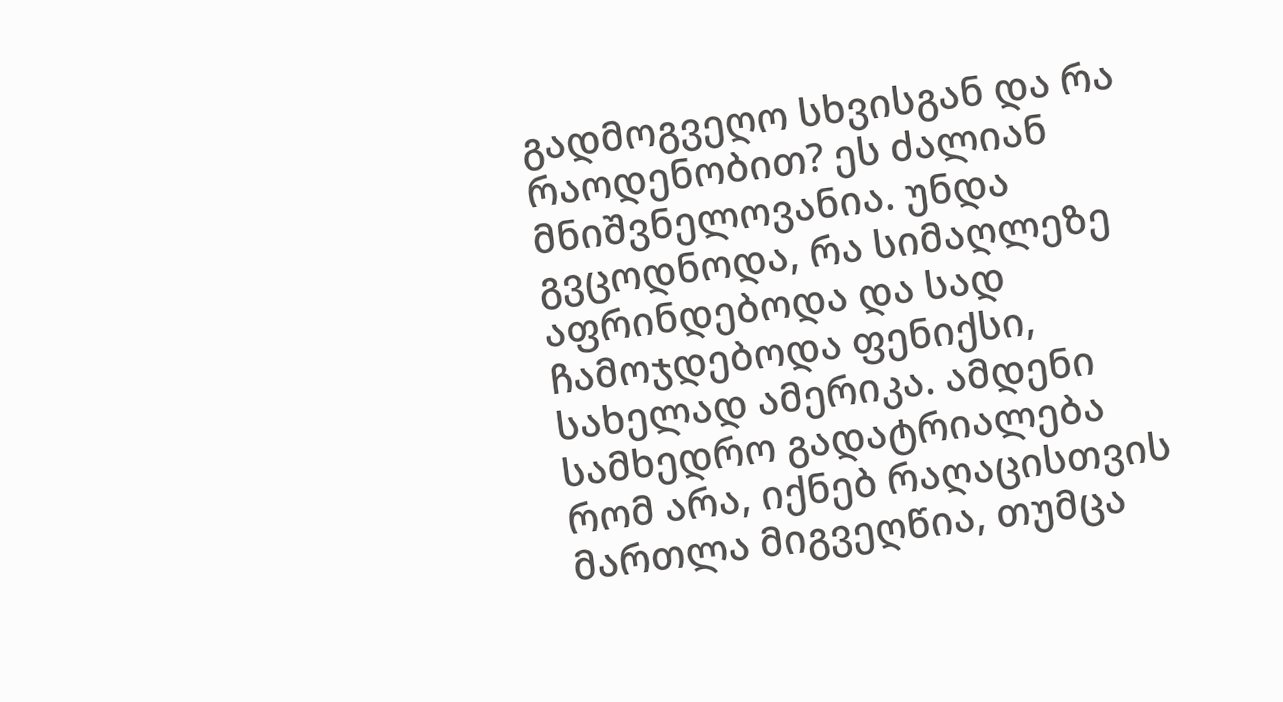გადმოგვეღო სხვისგან და რა რაოდენობით? ეს ძალიან მნიშვნელოვანია. უნდა გვცოდნოდა, რა სიმაღლეზე აფრინდებოდა და სად ჩამოჯდებოდა ფენიქსი, სახელად ამერიკა. ამდენი სამხედრო გადატრიალება რომ არა, იქნებ რაღაცისთვის მართლა მიგვეღწია, თუმცა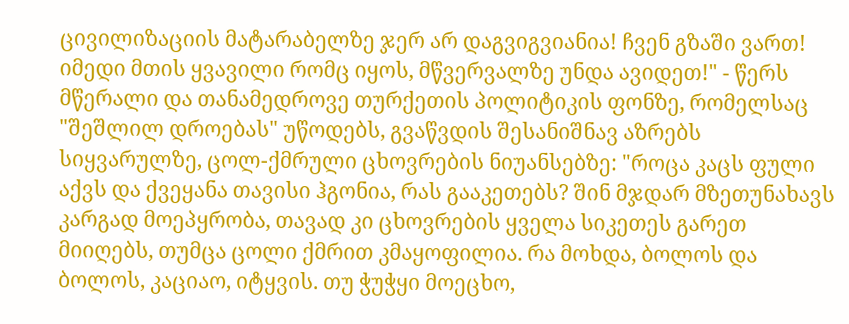ცივილიზაციის მატარაბელზე ჯერ არ დაგვიგვიანია! ჩვენ გზაში ვართ! იმედი მთის ყვავილი რომც იყოს, მწვერვალზე უნდა ავიდეთ!" - წერს მწერალი და თანამედროვე თურქეთის პოლიტიკის ფონზე, რომელსაც "შეშლილ დროებას" უწოდებს, გვაწვდის შესანიშნავ აზრებს სიყვარულზე, ცოლ-ქმრული ცხოვრების ნიუანსებზე: "როცა კაცს ფული აქვს და ქვეყანა თავისი ჰგონია, რას გააკეთებს? შინ მჯდარ მზეთუნახავს კარგად მოეპყრობა, თავად კი ცხოვრების ყველა სიკეთეს გარეთ მიიღებს, თუმცა ცოლი ქმრით კმაყოფილია. რა მოხდა, ბოლოს და ბოლოს, კაციაო, იტყვის. თუ ჭუჭყი მოეცხო,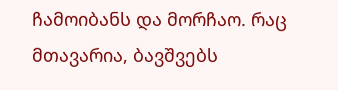ჩამოიბანს და მორჩაო. რაც მთავარია, ბავშვებს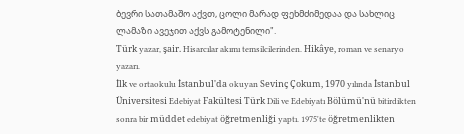ბევრი სათამაშო აქვთ, ცოლი მარად ფეხმძიმედაა და სახლიც ლამაზი ავეჯით აქვს გამოტენილი".
Türk yazar, şair. Hisarcılar akımı temsilcilerinden. Hikâye, roman ve senaryo yazarı.
İlk ve ortaokulu İstanbul'da okuyan Sevinç Çokum, 1970 yılında İstanbul Üniversitesi Edebiyat Fakültesi Türk Dili ve Edebiyatı Bölümü'nü bitirdikten sonra bir müddet edebiyat öğretmenliği yaptı. 1975'te öğretmenlikten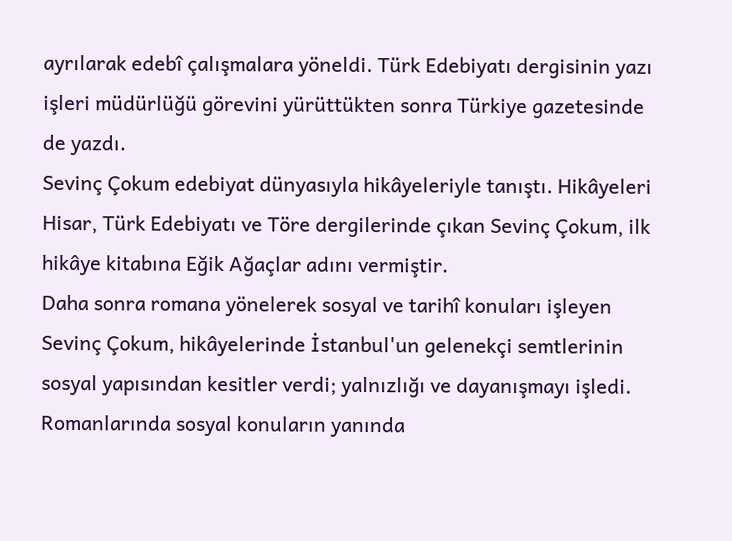ayrılarak edebî çalışmalara yöneldi. Türk Edebiyatı dergisinin yazı işleri müdürlüğü görevini yürüttükten sonra Türkiye gazetesinde de yazdı.
Sevinç Çokum edebiyat dünyasıyla hikâyeleriyle tanıştı. Hikâyeleri Hisar, Türk Edebiyatı ve Töre dergilerinde çıkan Sevinç Çokum, ilk hikâye kitabına Eğik Ağaçlar adını vermiştir.
Daha sonra romana yönelerek sosyal ve tarihî konuları işleyen Sevinç Çokum, hikâyelerinde İstanbul'un gelenekçi semtlerinin sosyal yapısından kesitler verdi; yalnızlığı ve dayanışmayı işledi. Romanlarında sosyal konuların yanında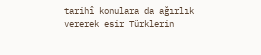tarihî konulara da ağırlık vererek esir Türklerin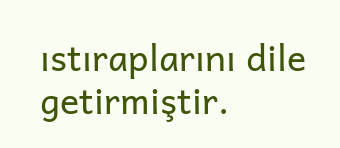ıstıraplarını dile getirmiştir.